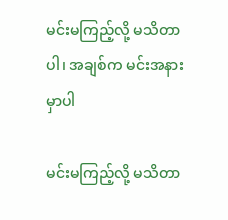မင်းမကြည့်လို့ မသိတာပါ၊ အချစ်က မင်းအနားမှာပါ

မင်းမကြည့်လို့ မသိတာ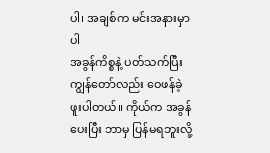ပါ၊ အချစ်က မင်းအနားမှာပါ
အခွန်ကိစ္စနဲ့ ပတ်သက်ပြီး ကျွန်တော်လည်း ဝေဖန်ခဲ့ဖူးပါတယ်။ ကိုယ်က အခွန်ပေးပြီး ဘာမှ ပြန်မရဘူးလို့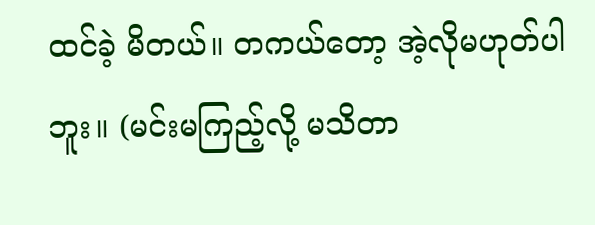ထင်ခဲ့ မိတယ်။ တကယ်တော့ အဲ့လိုမဟုတ်ပါဘူး။ (မင်းမကြည့်လို့ မသိတာ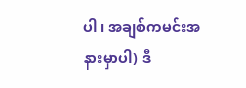ပါ၊ အချစ်ကမင်းအနားမှာပါ) ဒီ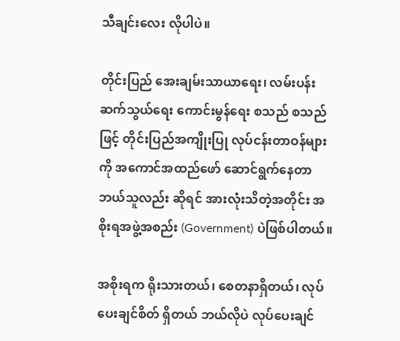သီချင်းလေး လိုပါပဲ။

တိုင်းပြည် အေးချမ်းသာယာရေး၊ လမ်းပန်း ဆက်သွယ်ရေး ကောင်းမွန်ရေး စသည် စသည်ဖြင့် တိုင်းပြည်အကျိုးပြု လုပ်ငန်းတာဝန်များကို အကောင်အထည်ဖော် ဆောင်ရွက်နေတာ ဘယ်သူလည်း ဆိုရင် အားလုံးသိတဲ့အတိုင်း အစိုးရအဖွဲ့အစည်း (Government) ပဲဖြစ်ပါတယ်။

အစိုးရက ရိုးသားတယ်၊ စေတနာရှိတယ်၊ လုပ်ပေးချင်စိတ် ရှိတယ် ဘယ်လိုပဲ လုပ်ပေးချင်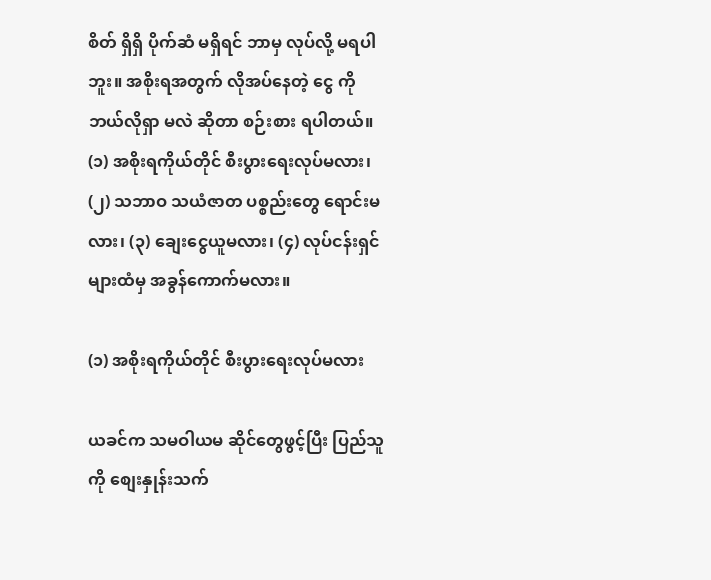စိတ် ရှိရှိ ပိုက်ဆံ မရှိရင် ဘာမှ လုပ်လို့ မရပါဘူး။ အစိုးရအတွက် လိုအပ်နေတဲ့ ငွေ ကို ဘယ်လိုရှာ မလဲ ဆိုတာ စဉ်းစား ရပါတယ်။ (၁) အစိုးရကိုယ်တိုင် စီးပွားရေးလုပ်မလား၊ (၂) သဘာဝ သယံဇာတ ပစ္စည်းတွေ ရောင်းမလား၊ (၃) ချေးငွေယူမလား၊ (၄) လုပ်ငန်းရှင်များထံမှ အခွန်ကောက်မလား။

(၁) အစိုးရကိုယ်တိုင် စီးပွားရေးလုပ်မလား

ယခင်က သမဝါယမ ဆိုင်တွေဖွင့်ပြီး ပြည်သူကို စျေးနှုန်းသက်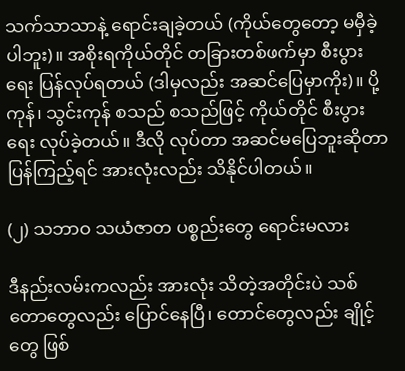သက်သာသာနဲ့ ရောင်းချခဲ့တယ် (ကိုယ်တွေတော့ မမှီခဲ့ပါဘူး)။ အစိုးရကိုယ်တိုင် တခြားတစ်ဖက်မှာ စီးပွားရေး ပြန်လုပ်ရတယ် (ဒါမှလည်း အဆင်ပြေမှာကိုး)။ ပို့ကုန်၊ သွင်းကုန် စသည် စသည်ဖြင့် ကိုယ်တိုင် စီးပွားရေး လုပ်ခဲ့တယ်။ ဒီလို လုပ်တာ အဆင်မပြေဘူးဆိုတာ ပြန်ကြည့်ရင် အားလုံးလည်း သိနိုင်ပါတယ်။

(၂) သဘာဝ သယံဇာတ ပစ္စည်းတွေ ရောင်းမလား

ဒီနည်းလမ်းကလည်း အားလုံး သိတဲ့အတိုင်းပဲ သစ်တောတွေလည်း ပြောင်နေပြီ၊ တောင်တွေလည်း ချိုင့်တွေ ဖြစ်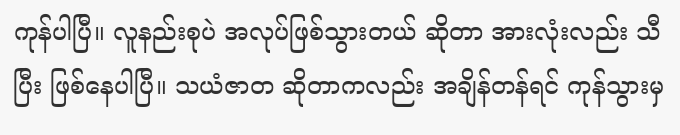ကုန်ပါပြီ။ လူနည်းစုပဲ အလုပ်ဖြစ်သွားတယ် ဆိုတာ အားလုံးလည်း သီပြီး ဖြစ်နေပါပြီ။ သယံဇာတ ဆိုတာကလည်း အချိန်တန်ရင် ကုန်သွားမှ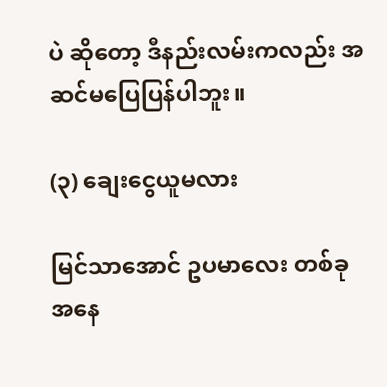ပဲ ဆိုတော့ ဒီနည်းလမ်းကလည်း အဆင်မပြေပြန်ပါဘူး။

(၃) ချေးငွေယူမလား

မြင်သာအောင် ဥပမာလေး တစ်ခုအနေ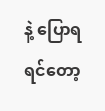နဲ့ ပြောရရင်တော့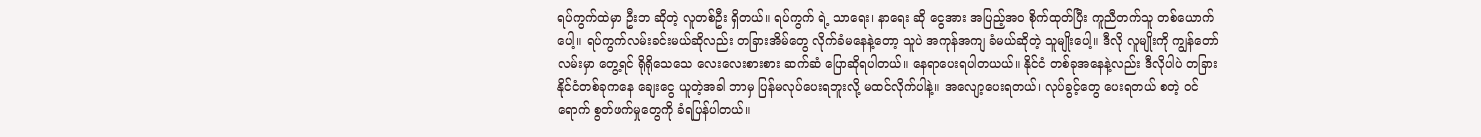ရပ်ကွက်ထဲမှာ ဦးဘ ဆိုတဲ့ လူတစ်ဦး ရှိတယ်။ ရပ်ကွက် ရဲ့ သာရေး၊ နာရေး ဆို ငွေအား အပြည့်အဝ စိုက်ထုတ်ပြီး ကူညီတက်သူ တစ်ယောက်ပေါ့။ ရပ်ကွက်လမ်းခင်းမယ်ဆိုလည်း တခြားအိမ်တွေ လိုက်ခံမနေနဲ့တော့ သူပဲ အကုန်အကျ ခံမယ်ဆိုတဲ့ သူမျိုးပေါ့။ ဒီလို လူမျိုးကို ကျွန်တော်လမ်းမှာ တွေ့ရင် ရိုရိုသေသေ လေးလေးစားစား ဆက်ဆံ ပြောဆိုရပါတယ်။ နေရာပေးရပါတယယ်။ နိုင်ငံ တစ်ခုအနေနဲ့လည်း ဒီလိုပါပဲ တခြားနိုင်ငံတစ်ခုကနေ ချေးငွေ ယူတဲ့အခါ ဘာမှ ပြန်မလုပ်ပေးရဘူးလို့ မထင်လိုက်ပါနဲ့။ အလျော့ပေးရတယ်၊ လုပ်ခွင့်တွေ ပေးရတယ် စတဲ့ ဝင်ရောက် စွတ်ဖက်မှုတွေကို ခံရပြန်ပါတယ်။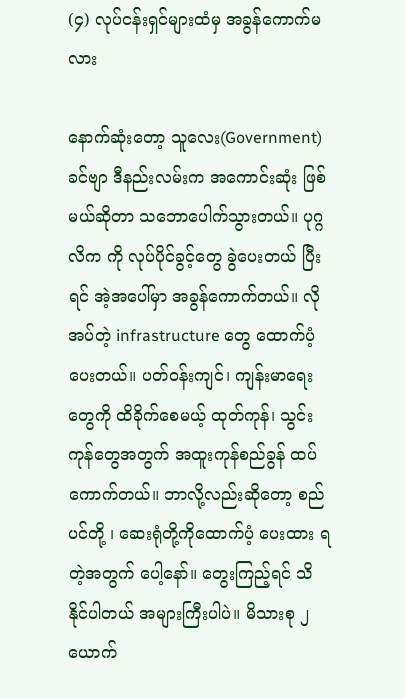(၄) လုပ်ငန်းရှင်များထံမှ အခွန်ကောက်မလား

နောက်ဆုံးတော့ သူလေး(Government) ခင်ဗျာ ဒီနည်းလမ်းက အကောင်းဆုံး ဖြစ်မယ်ဆိုတာ သဘောပေါက်သွားတယ်။ ပုဂ္ဂလိက ကို လုပ်ပိုင်ခွင့်တွေ ခွဲပေးတယ် ပြီးရင် အဲ့အပေါ်မှာ အခွန်ကောက်တယ်။ လိုအပ်တဲ့ infrastructure တွေ ထောက်ပံ့ပေးတယ်။ ပတ်ဝန်းကျင်၊ ကျန်းမာရေးတွေကို ထိခိုက်စေမယ့် ထုတ်ကုန်၊ သွင်းကုန်တွေအတွက် အထူးကုန်စည်ခွန် ထပ်ကောက်တယ်။ ဘာလို့လည်းဆိုတော့ စည်ပင်တို့ ၊ ဆေးရုံတို့ကိုထောက်ပံ့ ပေးထား ရတဲ့အတွက် ပေါ့နော်။ တွေးကြည့်ရင် သိနိုင်ပါတယ် အများကြီးပါပဲ။ မိသားစု ၂ ယောက်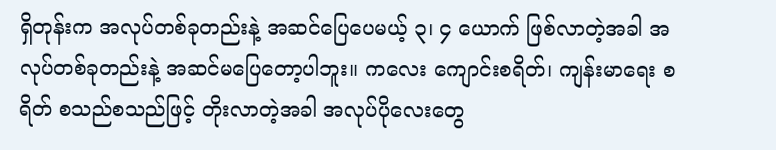ရှိတုန်းက အလုပ်တစ်ခုတည်းနဲ့ အဆင်ပြေပေမယ့် ၃၊ ၄ ယောက် ဖြစ်လာတဲ့အခါ အလုပ်တစ်ခုတည်းနဲ့ အဆင်မပြေတော့ပါဘူး။ ကလေး ကျောင်းစရိတ်၊ ကျန်းမာရေး စရိတ် စသည်စသည်ဖြင့် တိုးလာတဲ့အခါ အလုပ်ပိုလေးတွေ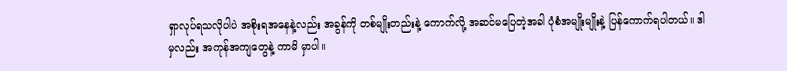ရှာလုပ်ရသလိုပါပဲ အစိုးရအနေနဲ့လည်း အခွန်ကို တစ်မျိုးတည်းနဲ့ ကောက်လို့ အဆင်မပြေတဲ့အခါ ပုံစံအမျိုးမျိုးနဲ့ ပြန်ကောက်ရပါတယ်။ ဒါမှလည်း အကုန်အကျတွေနဲ့ ကာမိ မှာပါ။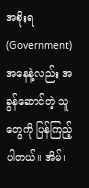အစိုးရ (Government) အနေနဲ့လည်း အခွန်ဆောင်တဲ့ သူတွေကို ပြန်ကြည့်ပါတယ်။ အိမ်၊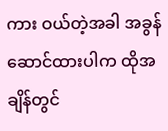ကား ဝယ်တဲ့အခါ အခွန်ဆောင်ထားပါက ထိုအချိန်တွင်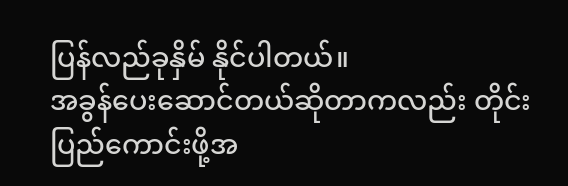ပြန်လည်ခုနှိမ် နိုင်ပါတယ်။
အခွန်ပေးဆောင်တယ်ဆိုတာကလည်း တိုင်းပြည်ကောင်းဖို့အ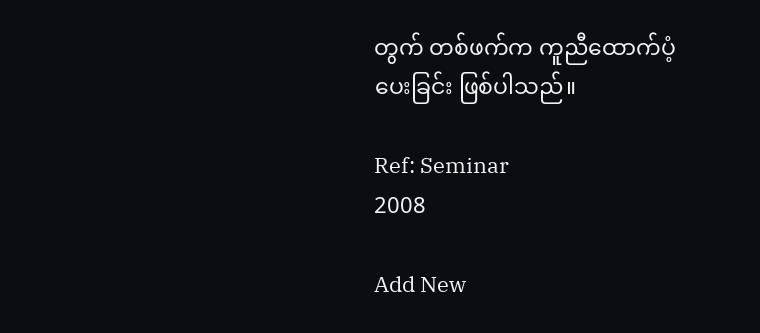တွက် တစ်ဖက်က ကူညီထောက်ပံ့ပေးခြင်း ဖြစ်ပါသည်။

Ref: Seminar
2008

Add New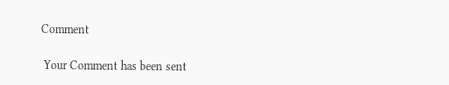Comment

 Your Comment has been sent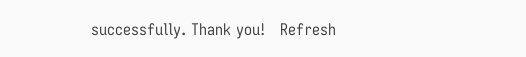successfully. Thank you!   Refresh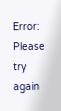Error: Please try again